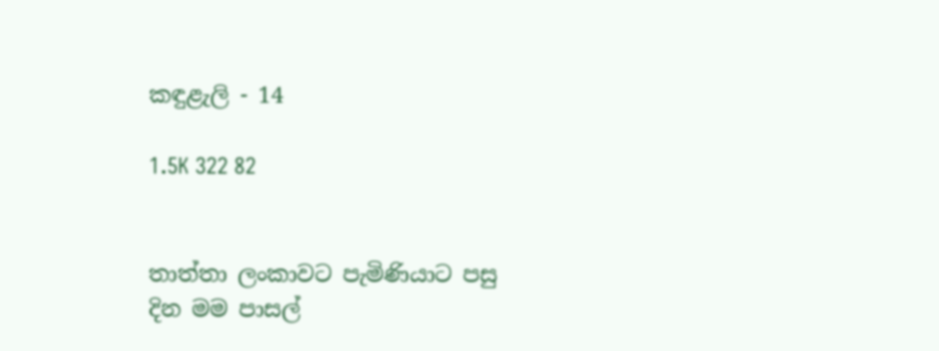කඳුළැලි - 14

1.5K 322 82


තාත්තා ලංකාවට පැමිණියාට පසු දින මම පාසල්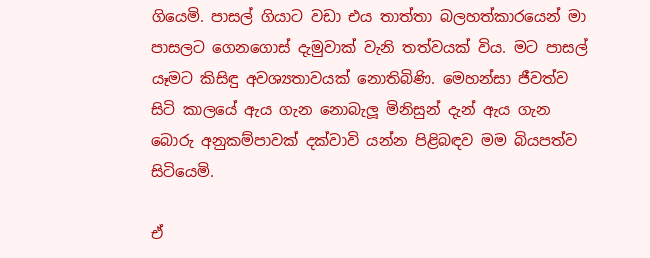ගියෙමි. පාසල් ගියාට වඩා එය තාත්තා බලහත්කාරයෙන් මා පාසලට ගෙනගොස් දැමුවාක් වැනි තත්වයක් විය. මට පාසල් යෑමට කිසිඳු අවශ්‍යතාවයක් නොතිබිණි. මෙහන්සා ජීවත්ව සිටි කාලයේ ඇය ගැන නොබැලූ මිනිසුන් දැන් ඇය ගැන බොරු අනුකම්පාවක් දක්වාවි යන්න පිළිබඳව මම බියපත්ව සිටියෙමි.

ඒ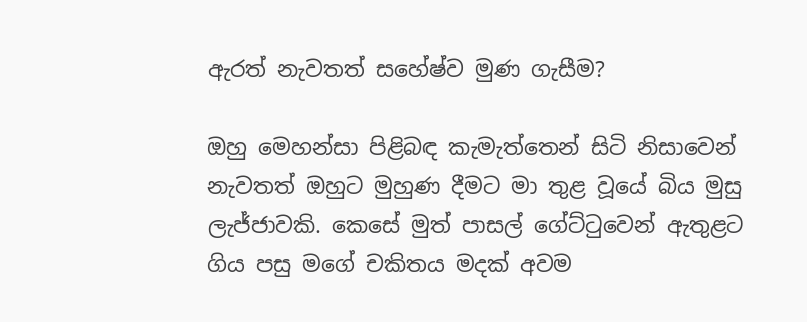ඇරත් නැවතත් සහේෂ්ව මුණ ගැසීම?

ඔහු මෙහන්සා පිළිබඳ කැමැත්තෙන් සිටි නිසාවෙන් නැවතත් ඔහුට මුහුණ දීමට මා තුළ වූයේ බිය මුසු ලැජ්ජාවකි. කෙසේ මුත් පාසල් ගේට්ටුවෙන් ඇතුළට ගිය පසු මගේ චකිතය මදක් අවම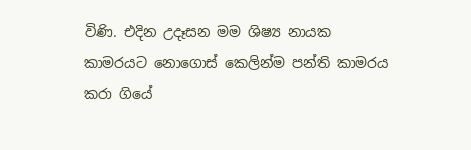විණි. එදින උදෑසන මම ශිෂ්‍ය නායක කාමරයට නොගොස් කෙලින්ම පන්ති කාමරය කරා ගියේ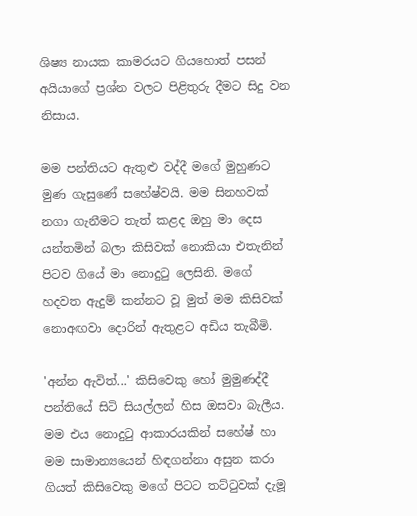ශිෂ්‍ය නායක කාමරයට ගියහොත් පසන් අයියාගේ ප්‍රශ්න වලට පිළිතුරු දීමට සිදු වන නිසාය.

මම පන්තියට ඇතුළු වද්දී මගේ මුහුණට මුණ ගැසුණේ සහේෂ්වයි. මම සිනහවක් නගා ගැනීමට තැත් කළද ඔහු මා දෙස යන්තමින් බලා කිසිවක් නොකියා එතැනින් පිටව ගියේ මා නොදුටු ලෙසිනි. මගේ හදවත ඇදුම් කන්නට වූ මුත් මම කිසිවක් නොඅඟවා දොරින් ඇතුළට අඩිය තැබීමි.

'අන්න ඇවිත්...' කිසිවෙකු හෝ මුමුණද්දී පන්තියේ සිටි සියල්ලන් හිස ඔසවා බැලීය. මම එය නොදුටු ආකාරයකින් සහේෂ් හා මම සාමාන්‍යයෙන් හිඳගන්නා අසුන කරා ගියත් කිසිවෙකු මගේ පිටට තට්ටුවක් දැමූ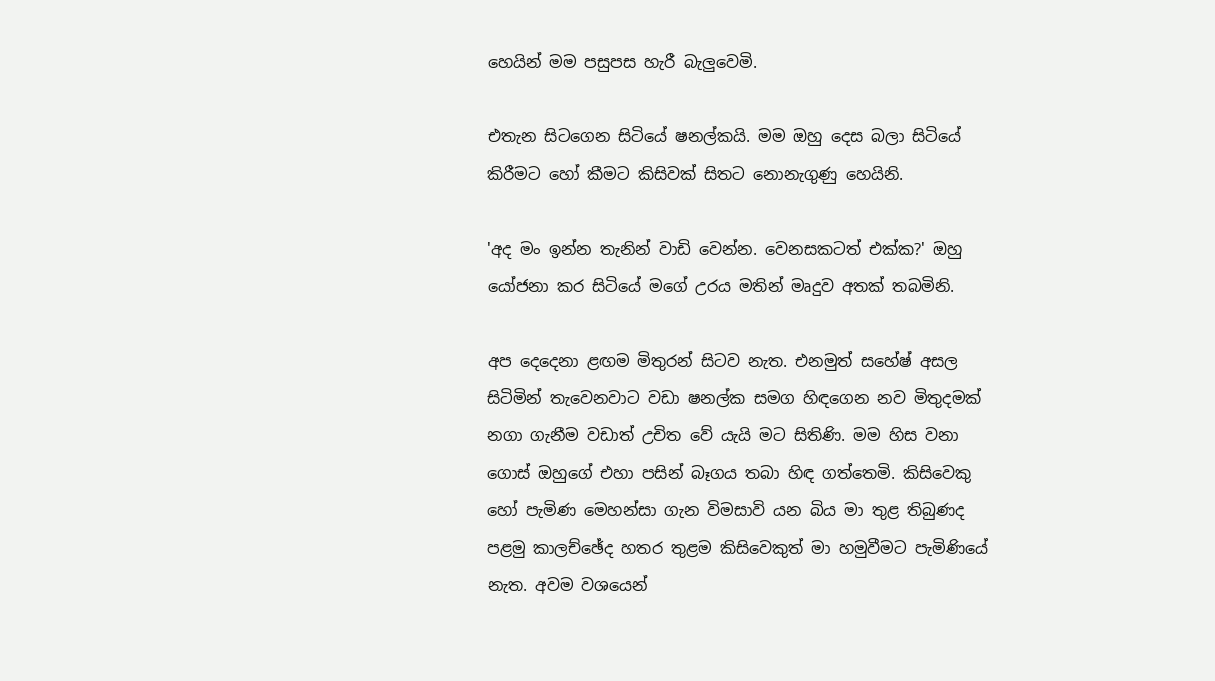හෙයින් මම පසුපස හැරී බැලුවෙමි.

එතැන සිටගෙන සිටියේ ෂනල්කයි. මම ඔහු දෙස බලා සිටියේ කිරීමට හෝ කීමට කිසිවක් සිතට නොනැගුණු හෙයිනි.

'අද මං ඉන්න තැනින් වාඩි වෙන්න. වෙනසකටත් එක්ක?' ඔහු යෝජනා කර සිටියේ මගේ උරය මතින් මෘදුව අතක් තබමිනි.

අප දෙදෙනා ළඟම මිතුරන් සිටව නැත. එනමුත් සහේෂ් අසල සිටිමින් තැවෙනවාට වඩා ෂනල්ක සමග හිඳගෙන නව මිතුදමක් නගා ගැනීම වඩාත් උචිත වේ යැයි මට සිතිණි. මම හිස වනා ගොස් ඔහුගේ එහා පසින් බෑගය තබා හිඳ ගත්තෙමි. කිසිවෙකු හෝ පැමිණ මෙහන්සා ගැන විමසාවි යන බිය මා තුළ තිබුණද පළමු කාලච්ඡේද හතර තුළම කිසිවෙකුත් මා හමුවීමට පැමිණියේ නැත. අවම වශයෙන්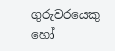ගුරුවරයෙකු හෝ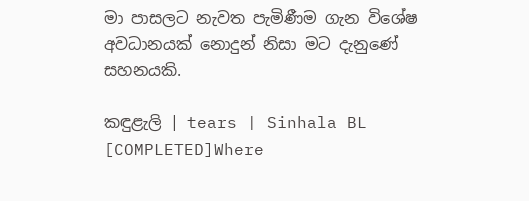මා පාසලට නැවත පැමිණීම ගැන විශේෂ අවධානයක් නොදුන් නිසා මට දැනුණේ සහනයකි.

කඳුළැලි | tears | Sinhala BL [COMPLETED]Where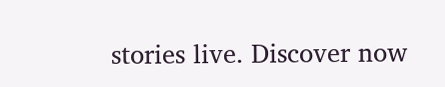stories live. Discover now